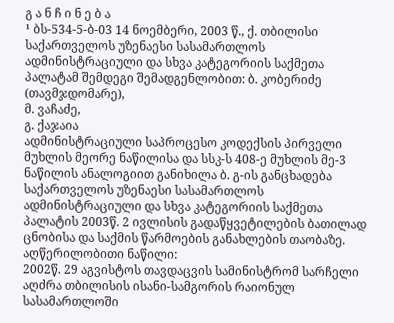გ ა ნ ჩ ი ნ ე ბ ა
¹ ბს-534-5-ბ-03 14 ნოემბერი, 2003 წ., ქ. თბილისი
საქართველოს უზენაესი სასამართლოს ადმინისტრაციული და სხვა კატეგორიის საქმეთა პალატამ შემდეგი შემადგენლობით: ბ. კობერიძე (თავმჯდომარე),
მ. ვაჩაძე,
გ. ქაჯაია
ადმინისტრაციული საპროცესო კოდექსის პირველი მუხლის მეორე ნაწილისა და სსკ-ს 408-ე მუხლის მე-3 ნაწილის ანალოგიით განიხილა ბ. გ-ის განცხადება საქართველოს უზენაესი სასამართლოს ადმინისტრაციული და სხვა კატეგორიის საქმეთა პალატის 2003წ. 2 ივლისის გადაწყვეტილების ბათილად ცნობისა და საქმის წარმოების განახლების თაობაზე.
აღწერილობითი ნაწილი:
2002წ. 29 აგვისტოს თავდაცვის სამინისტრომ სარჩელი აღძრა თბილისის ისანი-სამგორის რაიონულ სასამართლოში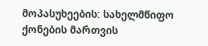მოპასუხეების: სახელმწიფო ქონების მართვის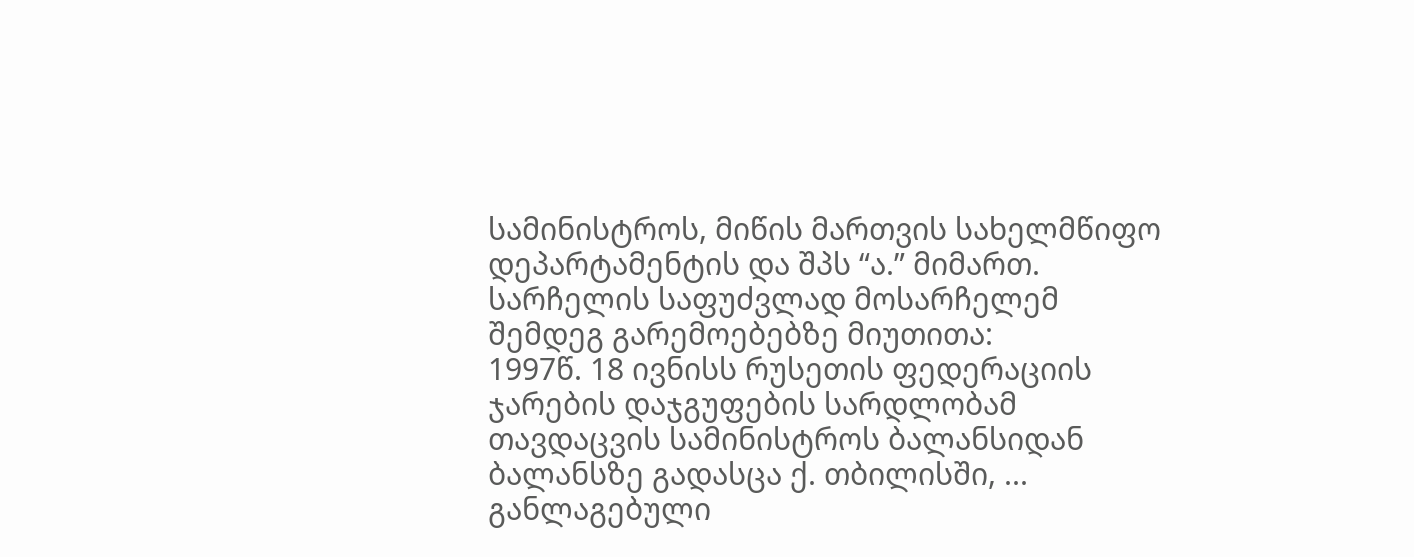სამინისტროს, მიწის მართვის სახელმწიფო დეპარტამენტის და შპს “ა.” მიმართ.
სარჩელის საფუძვლად მოსარჩელემ შემდეგ გარემოებებზე მიუთითა:
1997წ. 18 ივნისს რუსეთის ფედერაციის ჯარების დაჯგუფების სარდლობამ თავდაცვის სამინისტროს ბალანსიდან ბალანსზე გადასცა ქ. თბილისში, ... განლაგებული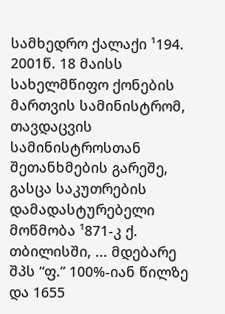სამხედრო ქალაქი ¹194.
2001წ. 18 მაისს სახელმწიფო ქონების მართვის სამინისტრომ, თავდაცვის სამინისტროსთან შეთანხმების გარეშე, გასცა საკუთრების დამადასტურებელი მოწმობა ¹871-კ ქ. თბილისში, ... მდებარე შპს “ფ.” 100%-იან წილზე და 1655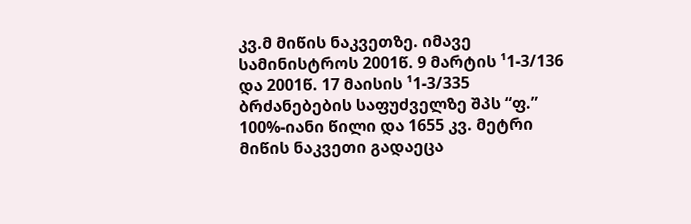კვ.მ მიწის ნაკვეთზე. იმავე სამინისტროს 2001წ. 9 მარტის ¹1-3/136 და 2001წ. 17 მაისის ¹1-3/335 ბრძანებების საფუძველზე შპს “ფ.” 100%-იანი წილი და 1655 კვ. მეტრი მიწის ნაკვეთი გადაეცა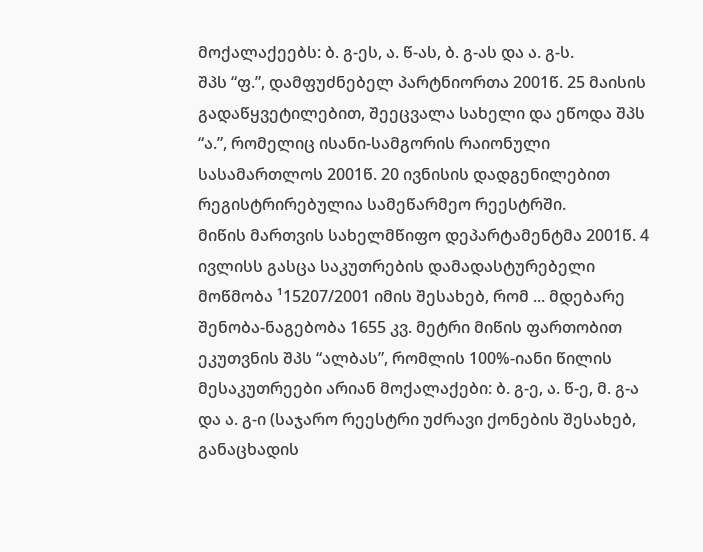მოქალაქეებს: ბ. გ-ეს, ა. წ-ას, ბ. გ-ას და ა. გ-ს.
შპს “ფ.”, დამფუძნებელ პარტნიორთა 2001წ. 25 მაისის გადაწყვეტილებით, შეეცვალა სახელი და ეწოდა შპს “ა.”, რომელიც ისანი-სამგორის რაიონული სასამართლოს 2001წ. 20 ივნისის დადგენილებით რეგისტრირებულია სამეწარმეო რეესტრში.
მიწის მართვის სახელმწიფო დეპარტამენტმა 2001წ. 4 ივლისს გასცა საკუთრების დამადასტურებელი მოწმობა ¹15207/2001 იმის შესახებ, რომ ... მდებარე შენობა-ნაგებობა 1655 კვ. მეტრი მიწის ფართობით ეკუთვნის შპს “ალბას”, რომლის 100%-იანი წილის მესაკუთრეები არიან მოქალაქები: ბ. გ-ე, ა. წ-ე, მ. გ-ა და ა. გ-ი (საჯარო რეესტრი უძრავი ქონების შესახებ, განაცხადის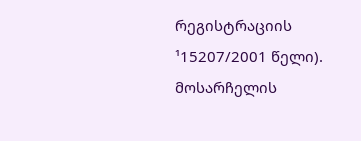რეგისტრაციის ¹15207/2001 წელი).
მოსარჩელის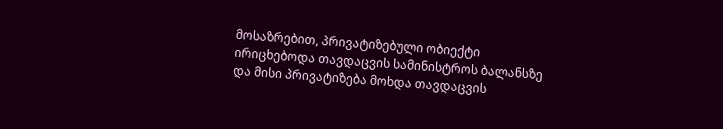მოსაზრებით, პრივატიზებული ობიექტი ირიცხებოდა თავდაცვის სამინისტროს ბალანსზე და მისი პრივატიზება მოხდა თავდაცვის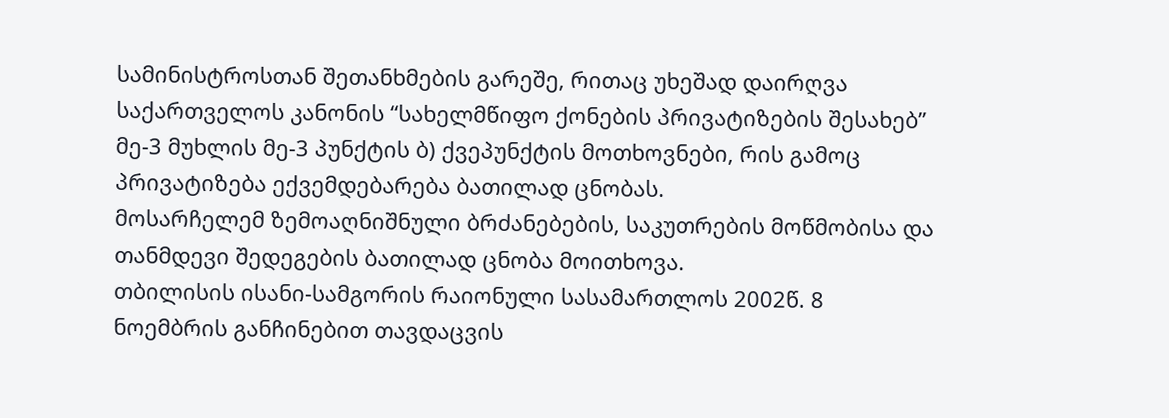სამინისტროსთან შეთანხმების გარეშე, რითაც უხეშად დაირღვა საქართველოს კანონის “სახელმწიფო ქონების პრივატიზების შესახებ” მე-3 მუხლის მე-3 პუნქტის ბ) ქვეპუნქტის მოთხოვნები, რის გამოც პრივატიზება ექვემდებარება ბათილად ცნობას.
მოსარჩელემ ზემოაღნიშნული ბრძანებების, საკუთრების მოწმობისა და თანმდევი შედეგების ბათილად ცნობა მოითხოვა.
თბილისის ისანი-სამგორის რაიონული სასამართლოს 2002წ. 8 ნოემბრის განჩინებით თავდაცვის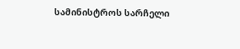სამინისტროს სარჩელი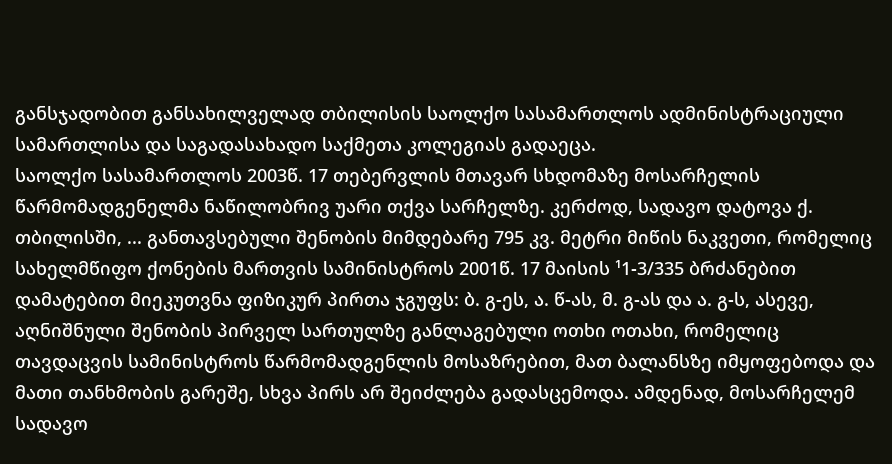განსჯადობით განსახილველად თბილისის საოლქო სასამართლოს ადმინისტრაციული სამართლისა და საგადასახადო საქმეთა კოლეგიას გადაეცა.
საოლქო სასამართლოს 2003წ. 17 თებერვლის მთავარ სხდომაზე მოსარჩელის წარმომადგენელმა ნაწილობრივ უარი თქვა სარჩელზე. კერძოდ, სადავო დატოვა ქ. თბილისში, ... განთავსებული შენობის მიმდებარე 795 კვ. მეტრი მიწის ნაკვეთი, რომელიც სახელმწიფო ქონების მართვის სამინისტროს 2001წ. 17 მაისის ¹1-3/335 ბრძანებით დამატებით მიეკუთვნა ფიზიკურ პირთა ჯგუფს: ბ. გ-ეს, ა. წ-ას, მ. გ-ას და ა. გ-ს, ასევე, აღნიშნული შენობის პირველ სართულზე განლაგებული ოთხი ოთახი, რომელიც თავდაცვის სამინისტროს წარმომადგენლის მოსაზრებით, მათ ბალანსზე იმყოფებოდა და მათი თანხმობის გარეშე, სხვა პირს არ შეიძლება გადასცემოდა. ამდენად, მოსარჩელემ სადავო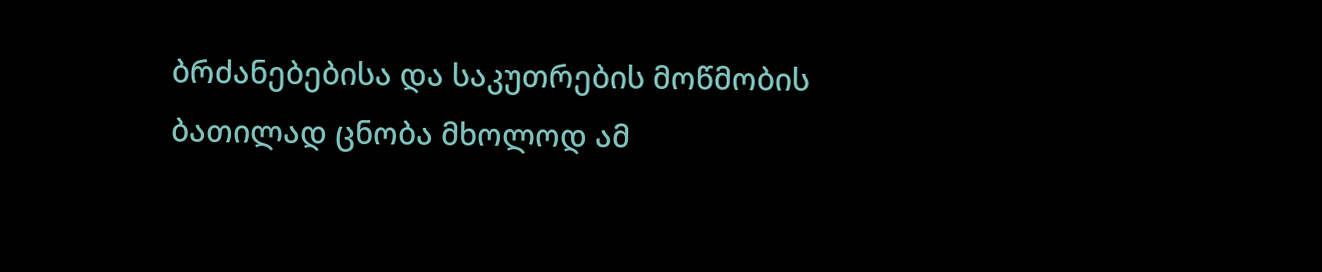ბრძანებებისა და საკუთრების მოწმობის ბათილად ცნობა მხოლოდ ამ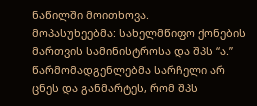ნაწილში მოითხოვა.
მოპასუხეებმა: სახელმწიფო ქონების მართვის სამინისტროსა და შპს “ა.” წარმომადგენლებმა სარჩელი არ ცნეს და განმარტეს, რომ შპს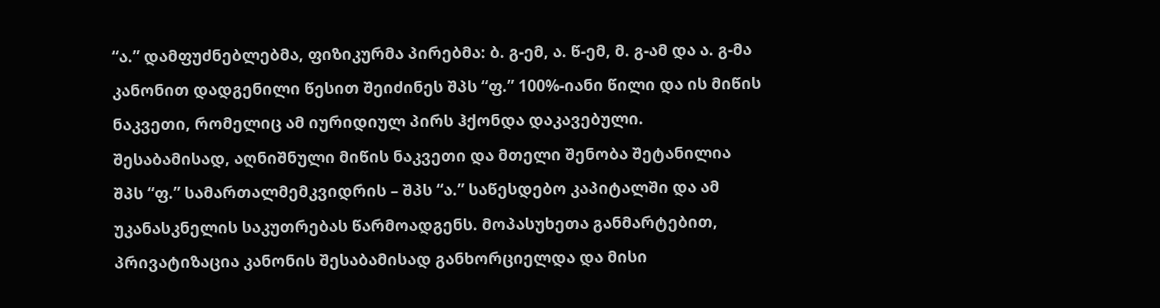“ა.” დამფუძნებლებმა, ფიზიკურმა პირებმა: ბ. გ-ემ, ა. წ-ემ, მ. გ-ამ და ა. გ-მა კანონით დადგენილი წესით შეიძინეს შპს “ფ.” 100%-იანი წილი და ის მიწის ნაკვეთი, რომელიც ამ იურიდიულ პირს ჰქონდა დაკავებული. შესაბამისად, აღნიშნული მიწის ნაკვეთი და მთელი შენობა შეტანილია შპს “ფ.” სამართალმემკვიდრის – შპს “ა.” საწესდებო კაპიტალში და ამ უკანასკნელის საკუთრებას წარმოადგენს. მოპასუხეთა განმარტებით, პრივატიზაცია კანონის შესაბამისად განხორციელდა და მისი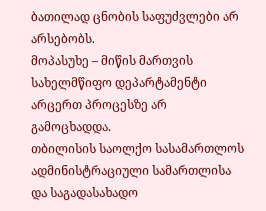ბათილად ცნობის საფუძვლები არ არსებობს.
მოპასუხე – მიწის მართვის სახელმწიფო დეპარტამენტი არცერთ პროცესზე არ გამოცხადდა.
თბილისის საოლქო სასამართლოს ადმინისტრაციული სამართლისა და საგადასახადო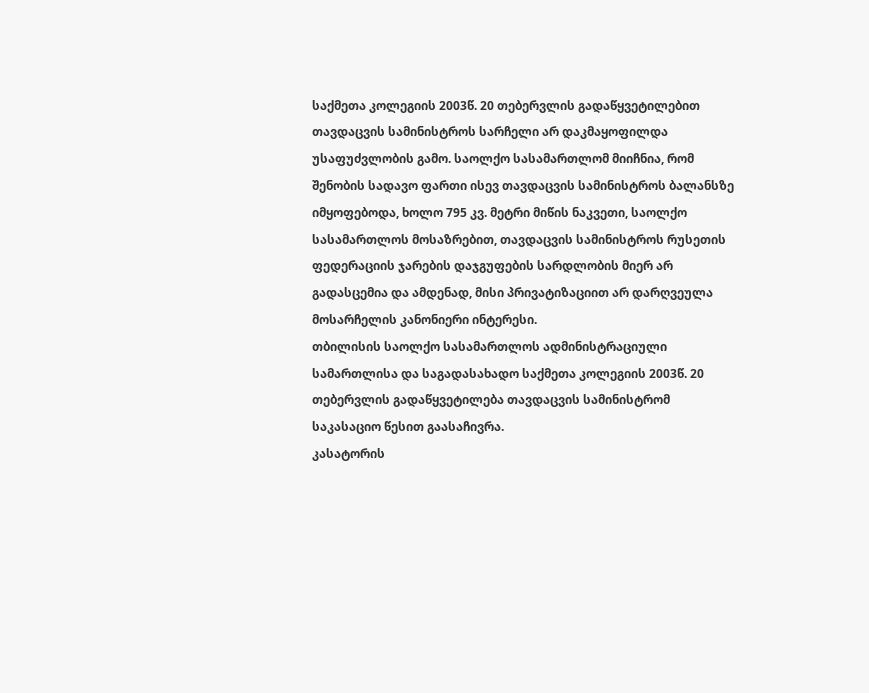საქმეთა კოლეგიის 2003წ. 20 თებერვლის გადაწყვეტილებით თავდაცვის სამინისტროს სარჩელი არ დაკმაყოფილდა უსაფუძვლობის გამო. საოლქო სასამართლომ მიიჩნია, რომ შენობის სადავო ფართი ისევ თავდაცვის სამინისტროს ბალანსზე იმყოფებოდა, ხოლო 795 კვ. მეტრი მიწის ნაკვეთი, საოლქო სასამართლოს მოსაზრებით, თავდაცვის სამინისტროს რუსეთის ფედერაციის ჯარების დაჯგუფების სარდლობის მიერ არ გადასცემია და ამდენად, მისი პრივატიზაციით არ დარღვეულა მოსარჩელის კანონიერი ინტერესი.
თბილისის საოლქო სასამართლოს ადმინისტრაციული სამართლისა და საგადასახადო საქმეთა კოლეგიის 2003წ. 20 თებერვლის გადაწყვეტილება თავდაცვის სამინისტრომ საკასაციო წესით გაასაჩივრა.
კასატორის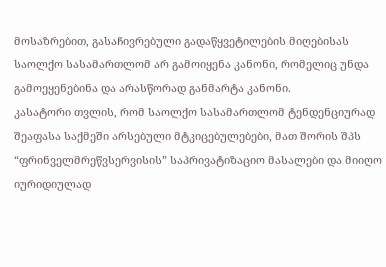მოსაზრებით, გასაჩივრებული გადაწყვეტილების მიღებისას საოლქო სასამართლომ არ გამოიყენა კანონი, რომელიც უნდა გამოეყენებინა და არასწორად განმარტა კანონი.
კასატორი თვლის, რომ საოლქო სასამართლომ ტენდენციურად შეაფასა საქმეში არსებული მტკიცებულებები, მათ შორის შპს “ფრინველმრეწვსერვისის” საპრივატიზაციო მასალები და მიიღო იურიდიულად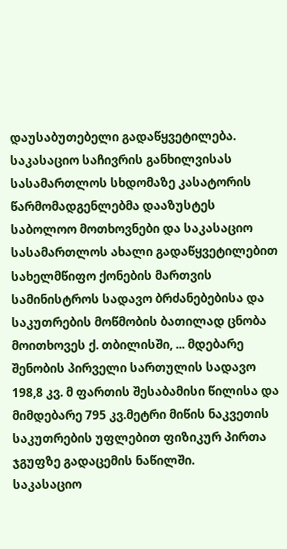დაუსაბუთებელი გადაწყვეტილება.
საკასაციო საჩივრის განხილვისას სასამართლოს სხდომაზე კასატორის წარმომადგენლებმა დააზუსტეს საბოლოო მოთხოვნები და საკასაციო სასამართლოს ახალი გადაწყვეტილებით სახელმწიფო ქონების მართვის სამინისტროს სადავო ბრძანებებისა და საკუთრების მოწმობის ბათილად ცნობა მოითხოვეს ქ. თბილისში, ... მდებარე შენობის პირველი სართულის სადავო 198,8 კვ. მ ფართის შესაბამისი წილისა და მიმდებარე 795 კვ.მეტრი მიწის ნაკვეთის საკუთრების უფლებით ფიზიკურ პირთა ჯგუფზე გადაცემის ნაწილში.
საკასაციო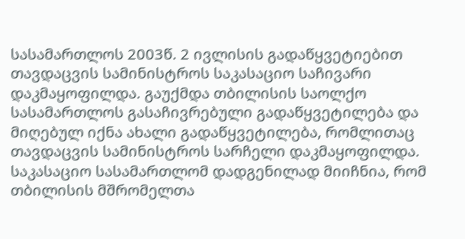სასამართლოს 2003წ. 2 ივლისის გადაწყვეტიებით თავდაცვის სამინისტროს საკასაციო საჩივარი დაკმაყოფილდა. გაუქმდა თბილისის საოლქო სასამართლოს გასაჩივრებული გადაწყვეტილება და მიღებულ იქნა ახალი გადაწყვეტილება, რომლითაც თავდაცვის სამინისტროს სარჩელი დაკმაყოფილდა.
საკასაციო სასამართლომ დადგენილად მიიჩნია, რომ თბილისის მშრომელთა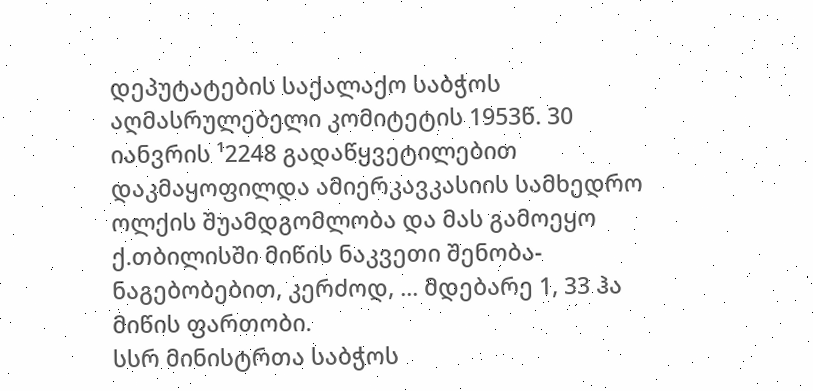დეპუტატების საქალაქო საბჭოს აღმასრულებელი კომიტეტის 1953წ. 30 იანვრის ¹2248 გადაწყვეტილებით დაკმაყოფილდა ამიერკავკასიის სამხედრო ოლქის შუამდგომლობა და მას გამოეყო ქ.თბილისში მიწის ნაკვეთი შენობა-ნაგებობებით, კერძოდ, ... მდებარე 1, 33 ჰა მიწის ფართობი.
სსრ მინისტრთა საბჭოს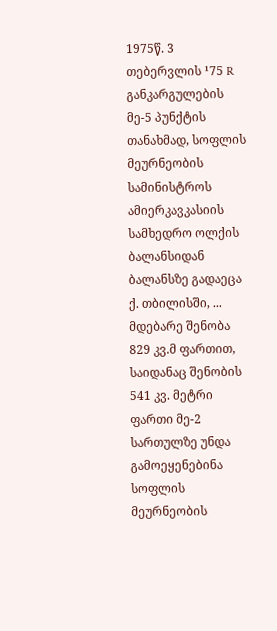1975წ. 3 თებერვლის ¹75 R განკარგულების მე-5 პუნქტის თანახმად, სოფლის მეურნეობის სამინისტროს ამიერკავკასიის სამხედრო ოლქის ბალანსიდან ბალანსზე გადაეცა ქ. თბილისში, ... მდებარე შენობა 829 კვ.მ ფართით, საიდანაც შენობის 541 კვ. მეტრი ფართი მე-2 სართულზე უნდა გამოეყენებინა სოფლის მეურნეობის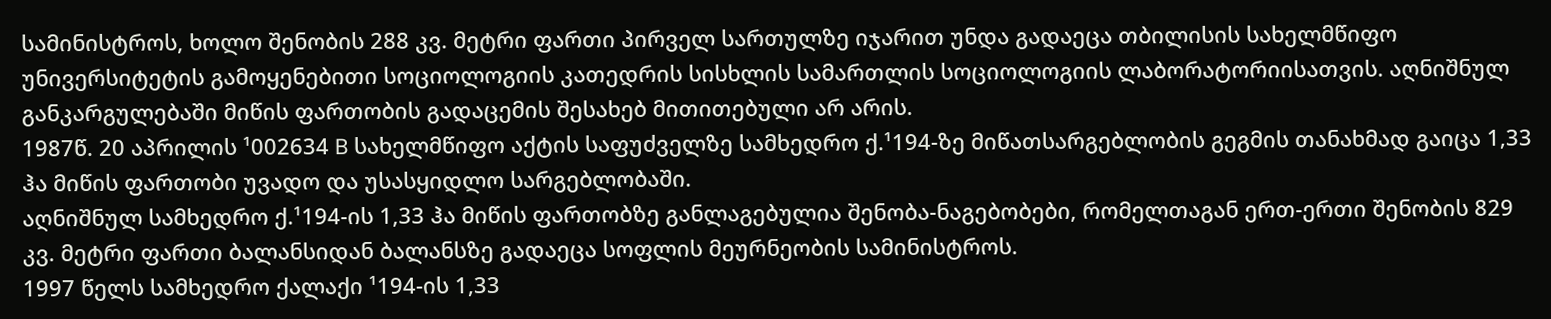სამინისტროს, ხოლო შენობის 288 კვ. მეტრი ფართი პირველ სართულზე იჯარით უნდა გადაეცა თბილისის სახელმწიფო უნივერსიტეტის გამოყენებითი სოციოლოგიის კათედრის სისხლის სამართლის სოციოლოგიის ლაბორატორიისათვის. აღნიშნულ განკარგულებაში მიწის ფართობის გადაცემის შესახებ მითითებული არ არის.
1987წ. 20 აპრილის ¹002634 B სახელმწიფო აქტის საფუძველზე სამხედრო ქ.¹194-ზე მიწათსარგებლობის გეგმის თანახმად გაიცა 1,33 ჰა მიწის ფართობი უვადო და უსასყიდლო სარგებლობაში.
აღნიშნულ სამხედრო ქ.¹194-ის 1,33 ჰა მიწის ფართობზე განლაგებულია შენობა-ნაგებობები, რომელთაგან ერთ-ერთი შენობის 829 კვ. მეტრი ფართი ბალანსიდან ბალანსზე გადაეცა სოფლის მეურნეობის სამინისტროს.
1997 წელს სამხედრო ქალაქი ¹194-ის 1,33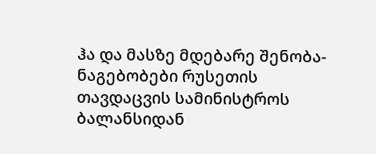ჰა და მასზე მდებარე შენობა-ნაგებობები რუსეთის თავდაცვის სამინისტროს ბალანსიდან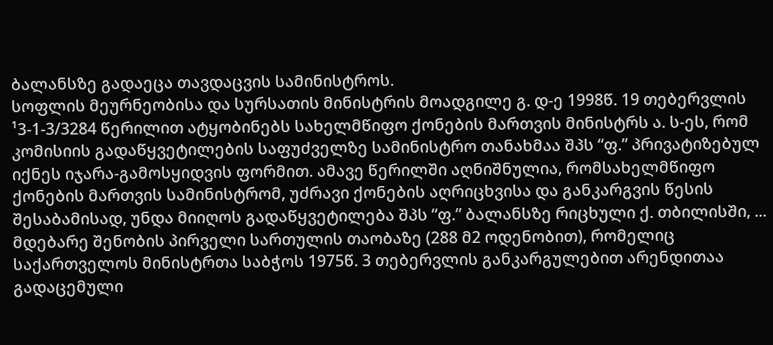ბალანსზე გადაეცა თავდაცვის სამინისტროს.
სოფლის მეურნეობისა და სურსათის მინისტრის მოადგილე გ. დ-ე 1998წ. 19 თებერვლის ¹3-1-3/3284 წერილით ატყობინებს სახელმწიფო ქონების მართვის მინისტრს ა. ს-ეს, რომ კომისიის გადაწყვეტილების საფუძველზე სამინისტრო თანახმაა შპს “ფ.” პრივატიზებულ იქნეს იჯარა-გამოსყიდვის ფორმით. ამავე წერილში აღნიშნულია, რომსახელმწიფო ქონების მართვის სამინისტრომ, უძრავი ქონების აღრიცხვისა და განკარგვის წესის შესაბამისად, უნდა მიიღოს გადაწყვეტილება შპს “ფ.” ბალანსზე რიცხული ქ. თბილისში, ... მდებარე შენობის პირველი სართულის თაობაზე (288 მ2 ოდენობით), რომელიც საქართველოს მინისტრთა საბჭოს 1975წ. 3 თებერვლის განკარგულებით არენდითაა გადაცემული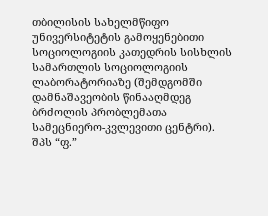თბილისის სახელმწიფო უნივერსიტეტის გამოყენებითი სოციოლოგიის კათედრის სისხლის სამართლის სოციოლოგიის ლაბორატორიაზე (შემდგომში დამნაშავეობის წინააღმდეგ ბრძოლის პრობლემათა სამეცნიერო-კვლევითი ცენტრი).
შპს “ფ.”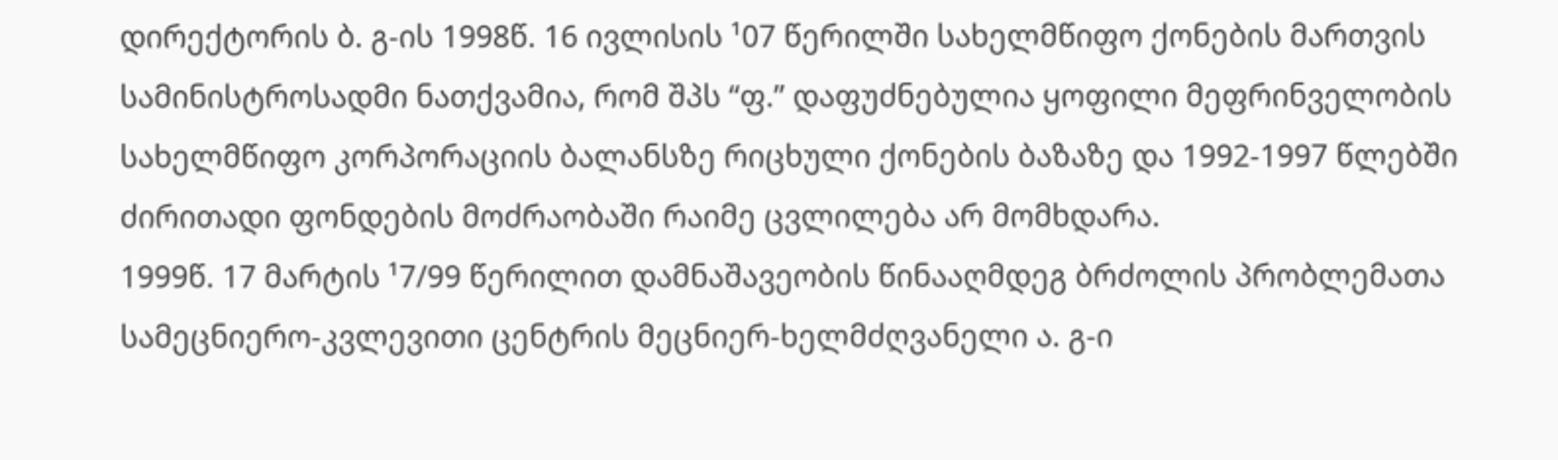დირექტორის ბ. გ-ის 1998წ. 16 ივლისის ¹07 წერილში სახელმწიფო ქონების მართვის სამინისტროსადმი ნათქვამია, რომ შპს “ფ.” დაფუძნებულია ყოფილი მეფრინველობის სახელმწიფო კორპორაციის ბალანსზე რიცხული ქონების ბაზაზე და 1992-1997 წლებში ძირითადი ფონდების მოძრაობაში რაიმე ცვლილება არ მომხდარა.
1999წ. 17 მარტის ¹7/99 წერილით დამნაშავეობის წინააღმდეგ ბრძოლის პრობლემათა სამეცნიერო-კვლევითი ცენტრის მეცნიერ-ხელმძღვანელი ა. გ-ი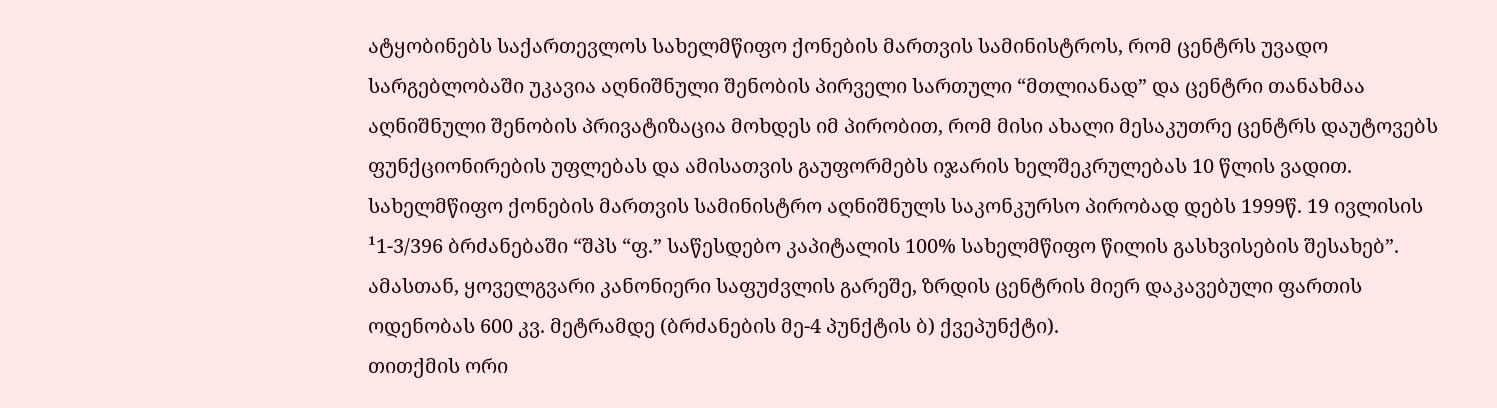ატყობინებს საქართევლოს სახელმწიფო ქონების მართვის სამინისტროს, რომ ცენტრს უვადო სარგებლობაში უკავია აღნიშნული შენობის პირველი სართული “მთლიანად” და ცენტრი თანახმაა აღნიშნული შენობის პრივატიზაცია მოხდეს იმ პირობით, რომ მისი ახალი მესაკუთრე ცენტრს დაუტოვებს ფუნქციონირების უფლებას და ამისათვის გაუფორმებს იჯარის ხელშეკრულებას 10 წლის ვადით.
სახელმწიფო ქონების მართვის სამინისტრო აღნიშნულს საკონკურსო პირობად დებს 1999წ. 19 ივლისის ¹1-3/396 ბრძანებაში “შპს “ფ.” საწესდებო კაპიტალის 100% სახელმწიფო წილის გასხვისების შესახებ”. ამასთან, ყოველგვარი კანონიერი საფუძვლის გარეშე, ზრდის ცენტრის მიერ დაკავებული ფართის ოდენობას 600 კვ. მეტრამდე (ბრძანების მე-4 პუნქტის ბ) ქვეპუნქტი).
თითქმის ორი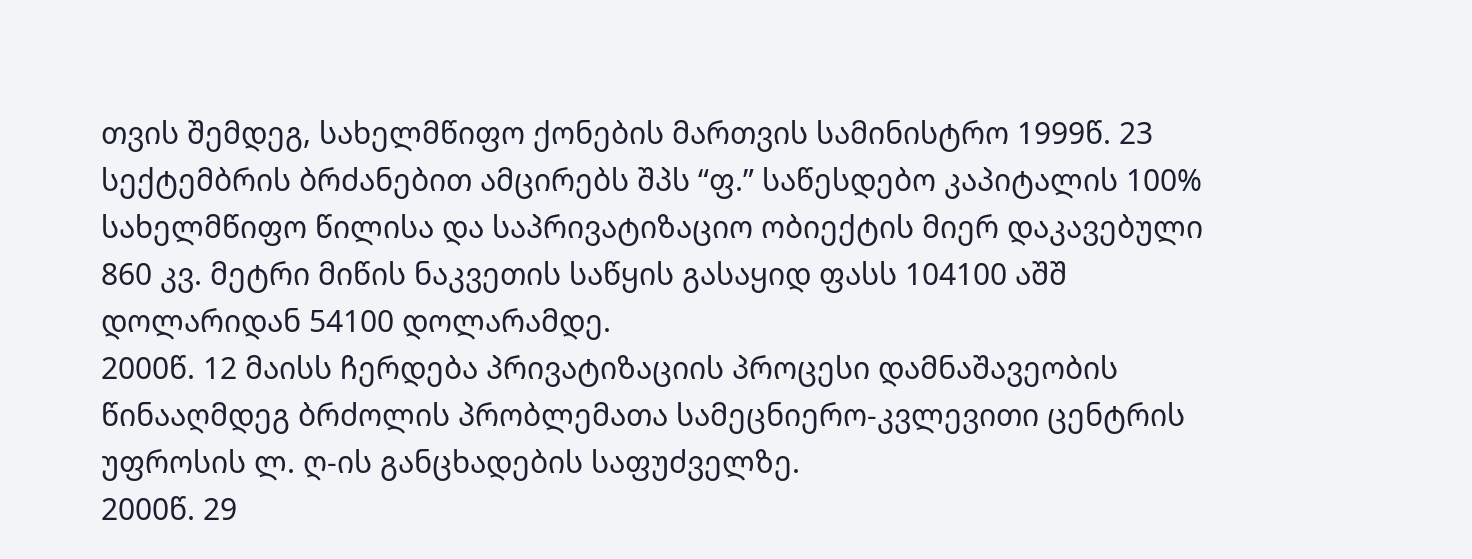თვის შემდეგ, სახელმწიფო ქონების მართვის სამინისტრო 1999წ. 23 სექტემბრის ბრძანებით ამცირებს შპს “ფ.” საწესდებო კაპიტალის 100% სახელმწიფო წილისა და საპრივატიზაციო ობიექტის მიერ დაკავებული 860 კვ. მეტრი მიწის ნაკვეთის საწყის გასაყიდ ფასს 104100 აშშ დოლარიდან 54100 დოლარამდე.
2000წ. 12 მაისს ჩერდება პრივატიზაციის პროცესი დამნაშავეობის წინააღმდეგ ბრძოლის პრობლემათა სამეცნიერო-კვლევითი ცენტრის უფროსის ლ. ღ-ის განცხადების საფუძველზე.
2000წ. 29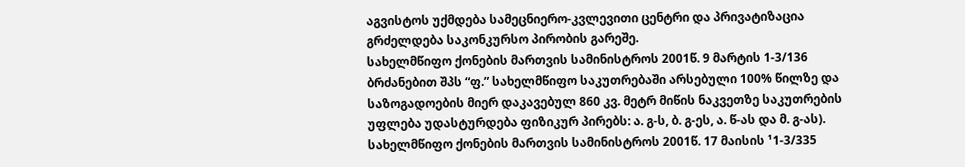აგვისტოს უქმდება სამეცნიერო-კვლევითი ცენტრი და პრივატიზაცია გრძელდება საკონკურსო პირობის გარეშე.
სახელმწიფო ქონების მართვის სამინისტროს 2001წ. 9 მარტის 1-3/136 ბრძანებით შპს “ფ.” სახელმწიფო საკუთრებაში არსებული 100% წილზე და საზოგადოების მიერ დაკავებულ 860 კვ. მეტრ მიწის ნაკვეთზე საკუთრების უფლება უდასტურდება ფიზიკურ პირებს: ა. გ-ს, ბ. გ-ეს, ა. წ-ას და მ. გ-ას).
სახელმწიფო ქონების მართვის სამინისტროს 2001წ. 17 მაისის ¹1-3/335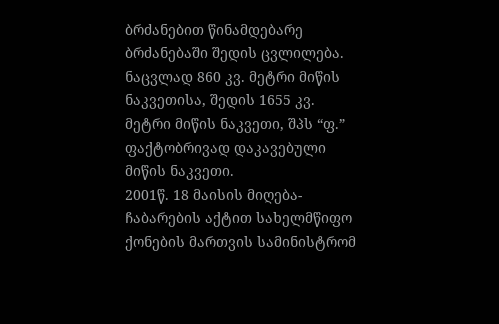ბრძანებით წინამდებარე ბრძანებაში შედის ცვლილება. ნაცვლად 860 კვ. მეტრი მიწის ნაკვეთისა, შედის 1655 კვ. მეტრი მიწის ნაკვეთი, შპს “ფ.” ფაქტობრივად დაკავებული მიწის ნაკვეთი.
2001წ. 18 მაისის მიღება-ჩაბარების აქტით სახელმწიფო ქონების მართვის სამინისტრომ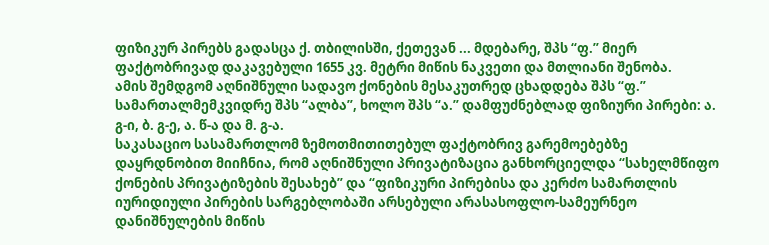ფიზიკურ პირებს გადასცა ქ. თბილისში, ქეთევან ... მდებარე, შპს “ფ.” მიერ ფაქტობრივად დაკავებული 1655 კვ. მეტრი მიწის ნაკვეთი და მთლიანი შენობა.
ამის შემდგომ აღნიშნული სადავო ქონების მესაკუთრედ ცხადდება შპს “ფ.” სამართალმემკვიდრე შპს “ალბა”, ხოლო შპს “ა.” დამფუძნებლად ფიზიური პირები: ა. გ-ი, ბ. გ-ე, ა. წ-ა და მ. გ-ა.
საკასაციო სასამართლომ ზემოთმითითებულ ფაქტობრივ გარემოებებზე დაყრდნობით მიიჩნია, რომ აღნიშნული პრივატიზაცია განხორციელდა “სახელმწიფო ქონების პრივატიზების შესახებ” და “ფიზიკური პირებისა და კერძო სამართლის იურიდიული პირების სარგებლობაში არსებული არასასოფლო-სამეურნეო დანიშნულების მიწის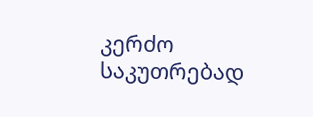კერძო საკუთრებად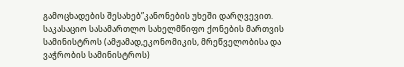გამოცხადების შესახებ”კანონების უხეში დარღვევით.
საკასაციო სასამართლო სახელმწიფო ქონების მართვის სამინისტროს (ამჟამად,ეკონომიკის, მრეწველობისა და ვაჭრობის სამინისტროს)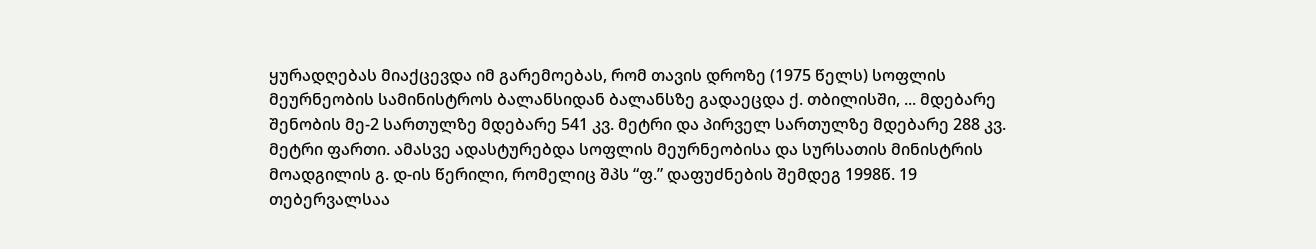ყურადღებას მიაქცევდა იმ გარემოებას, რომ თავის დროზე (1975 წელს) სოფლის მეურნეობის სამინისტროს ბალანსიდან ბალანსზე გადაეცდა ქ. თბილისში, ... მდებარე შენობის მე-2 სართულზე მდებარე 541 კვ. მეტრი და პირველ სართულზე მდებარე 288 კვ. მეტრი ფართი. ამასვე ადასტურებდა სოფლის მეურნეობისა და სურსათის მინისტრის მოადგილის გ. დ-ის წერილი, რომელიც შპს “ფ.” დაფუძნების შემდეგ 1998წ. 19 თებერვალსაა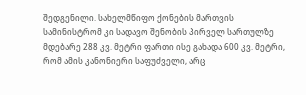შედგენილი. სახელმწიფო ქონების მართვის სამინისტრომ კი სადავო შენობის პირველ სართულზე მდებარე 288 კვ. მეტრი ფართი ისე გახადა 600 კვ. მეტრი, რომ ამის კანონიერი საფუძველი, არც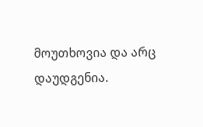მოუთხოვია და არც დაუდგენია.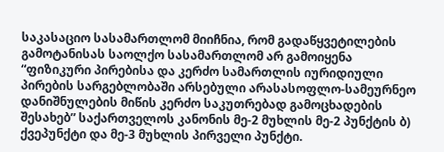საკასაციო სასამართლომ მიიჩნია, რომ გადაწყვეტილების გამოტანისას საოლქო სასამართლომ არ გამოიყენა “ფიზიკური პირებისა და კერძო სამართლის იურიდიული პირების სარგებლობაში არსებული არასასოფლო-სამეურნეო დანიშნულების მიწის კერძო საკუთრებად გამოცხადების შესახებ” საქართველოს კანონის მე-2 მუხლის მე-2 პუნქტის ბ) ქვეპუნქტი და მე-3 მუხლის პირველი პუნქტი.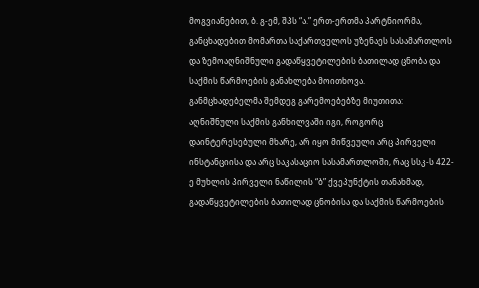მოგვიანებით, ბ. გ-ემ, შპს “ა.” ერთ-ერთმა პარტნიორმა, განცხადებით მომართა საქართველოს უზენაეს სასამართლოს და ზემოაღნიშნული გადაწყვეტილების ბათილად ცნობა და საქმის წარმოების განახლება მოითხოვა.
განმცხადებელმა შემდეგ გარემოებებზე მიუთითა:
აღნიშნული საქმის განხილვაში იგი, როგორც დაინტერესებული მხარე, არ იყო მიწვეული არც პირველი ინსტანციისა და არც საკასაციო სასამართლოში, რაც სსკ-ს 422-ე მუხლის პირველი ნაწილის “ბ” ქვეპუნქტის თანახმად, გადაწყვეტილების ბათილად ცნობისა და საქმის წარმოების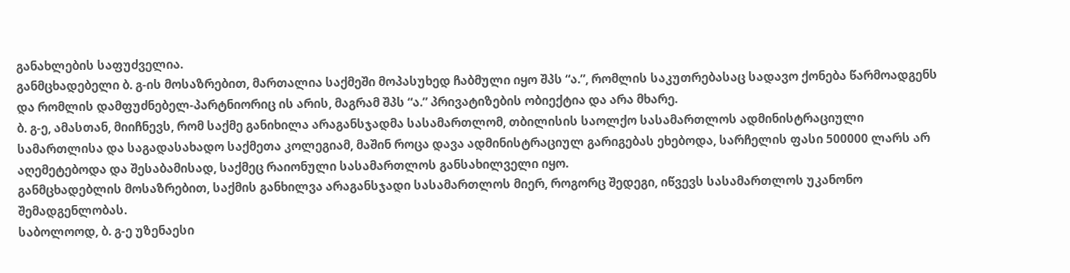განახლების საფუძველია.
განმცხადებელი ბ. გ-ის მოსაზრებით, მართალია საქმეში მოპასუხედ ჩაბმული იყო შპს “ა.”, რომლის საკუთრებასაც სადავო ქონება წარმოადგენს და რომლის დამფუძნებელ-პარტნიორიც ის არის, მაგრამ შპს “ა.” პრივატიზების ობიექტია და არა მხარე.
ბ. გ-ე, ამასთან, მიიჩნევს, რომ საქმე განიხილა არაგანსჯადმა სასამართლომ, თბილისის საოლქო სასამართლოს ადმინისტრაციული სამართლისა და საგადასახადო საქმეთა კოლეგიამ, მაშინ როცა დავა ადმინისტრაციულ გარიგებას ეხებოდა, სარჩელის ფასი 500000 ლარს არ აღემეტებოდა და შესაბამისად, საქმეც რაიონული სასამართლოს განსახილველი იყო.
განმცხადებლის მოსაზრებით, საქმის განხილვა არაგანსჯადი სასამართლოს მიერ, როგორც შედეგი, იწვევს სასამართლოს უკანონო შემადგენლობას.
საბოლოოდ, ბ. გ-ე უზენაესი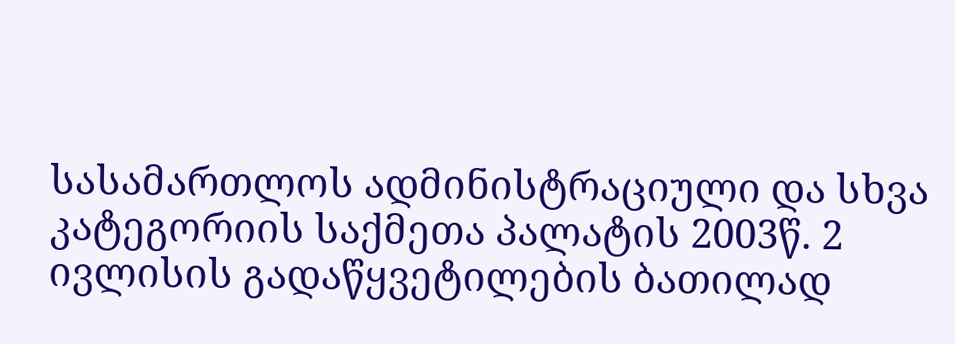სასამართლოს ადმინისტრაციული და სხვა კატეგორიის საქმეთა პალატის 2003წ. 2 ივლისის გადაწყვეტილების ბათილად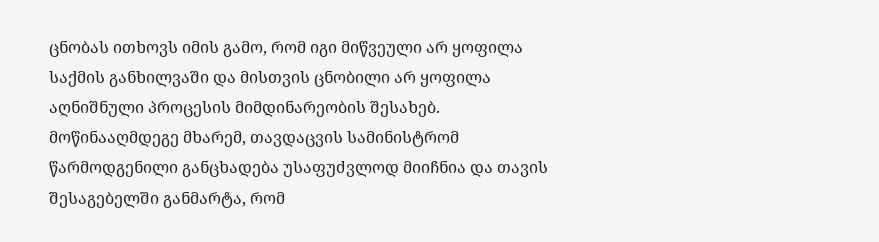ცნობას ითხოვს იმის გამო, რომ იგი მიწვეული არ ყოფილა საქმის განხილვაში და მისთვის ცნობილი არ ყოფილა აღნიშნული პროცესის მიმდინარეობის შესახებ.
მოწინააღმდეგე მხარემ, თავდაცვის სამინისტრომ წარმოდგენილი განცხადება უსაფუძვლოდ მიიჩნია და თავის შესაგებელში განმარტა, რომ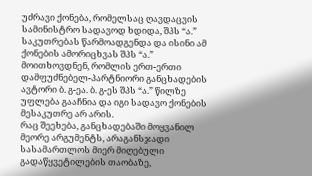უძრავი ქონება, რომელსაც ღავდაცვის სამინისტრო სადავოდ ხდიდა, შპს “ა.” საკუთრებას წარმოადგენდა და ისინი ამ ქონების ამორიცხვას შპს “ა.” მოითხოვდნენ, რომლის ერთ-ერთი დამფუძნებელ-პარტნიორი განცხადების ავტორი ბ. გ-ეა. ბ. გ-ეს შპს “ა.” წილზე უფლება გააჩნია და იგი სადავო ქონების მესაკუთრე არ არის.
რაც შეეხება, განცხადებაში მოყვანილ მეორე არგუმენტს, არაგანსჯადი სასამართლოს მიერ მიღებული გადაწყვეტილების თაობაზე,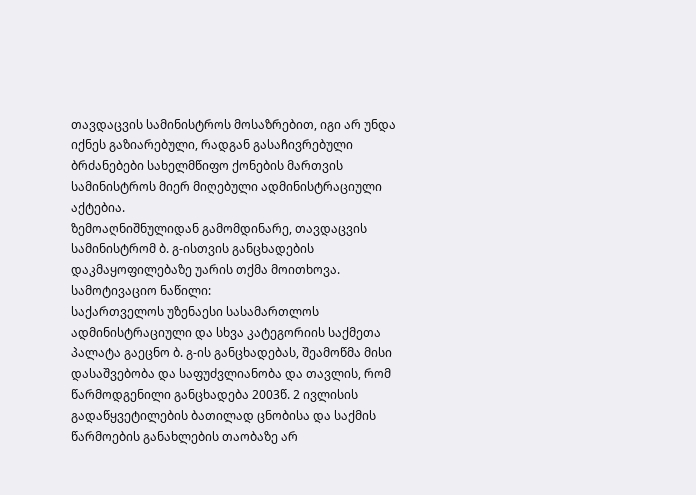თავდაცვის სამინისტროს მოსაზრებით, იგი არ უნდა იქნეს გაზიარებული, რადგან გასაჩივრებული ბრძანებები სახელმწიფო ქონების მართვის სამინისტროს მიერ მიღებული ადმინისტრაციული აქტებია.
ზემოაღნიშნულიდან გამომდინარე, თავდაცვის სამინისტრომ ბ. გ-ისთვის განცხადების დაკმაყოფილებაზე უარის თქმა მოითხოვა.
სამოტივაციო ნაწილი:
საქართველოს უზენაესი სასამართლოს ადმინისტრაციული და სხვა კატეგორიის საქმეთა პალატა გაეცნო ბ. გ-ის განცხადებას, შეამოწმა მისი დასაშვებობა და საფუძვლიანობა და თავლის, რომ წარმოდგენილი განცხადება 2003წ. 2 ივლისის გადაწყვეტილების ბათილად ცნობისა და საქმის წარმოების განახლების თაობაზე არ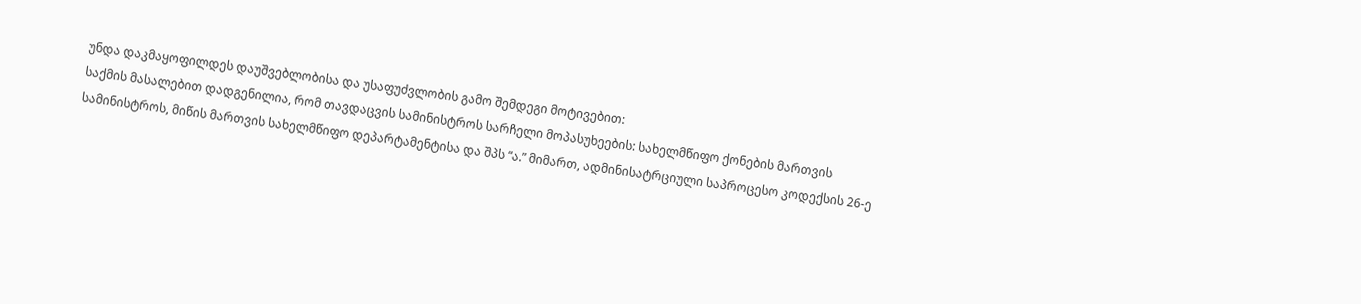უნდა დაკმაყოფილდეს დაუშვებლობისა და უსაფუძვლობის გამო შემდეგი მოტივებით:
საქმის მასალებით დადგენილია, რომ თავდაცვის სამინისტროს სარჩელი მოპასუხეების: სახელმწიფო ქონების მართვის სამინისტროს, მიწის მართვის სახელმწიფო დეპარტამენტისა და შპს “ა.” მიმართ, ადმინისატრციული საპროცესო კოდექსის 26-ე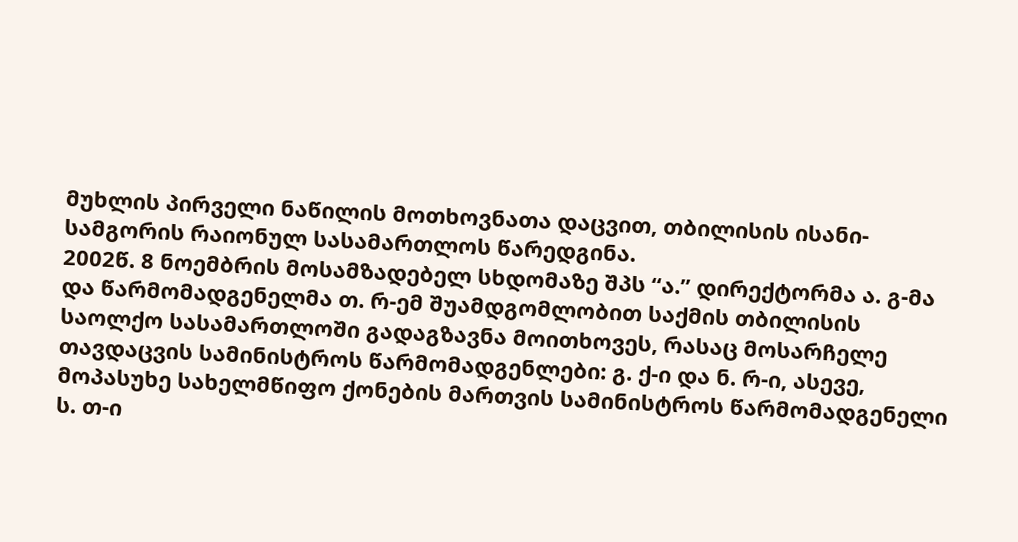მუხლის პირველი ნაწილის მოთხოვნათა დაცვით, თბილისის ისანი-სამგორის რაიონულ სასამართლოს წარედგინა.
2002წ. 8 ნოემბრის მოსამზადებელ სხდომაზე შპს “ა.” დირექტორმა ა. გ-მა და წარმომადგენელმა თ. რ-ემ შუამდგომლობით საქმის თბილისის საოლქო სასამართლოში გადაგზავნა მოითხოვეს, რასაც მოსარჩელე თავდაცვის სამინისტროს წარმომადგენლები: გ. ქ-ი და ნ. რ-ი, ასევე, მოპასუხე სახელმწიფო ქონების მართვის სამინისტროს წარმომადგენელი ს. თ-ი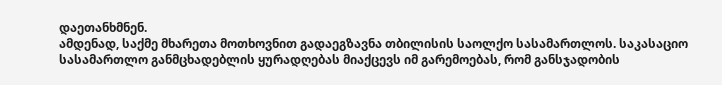დაეთანხმნენ.
ამდენად, საქმე მხარეთა მოთხოვნით გადაეგზავნა თბილისის საოლქო სასამართლოს. საკასაციო სასამართლო განმცხადებლის ყურადღებას მიაქცევს იმ გარემოებას, რომ განსჯადობის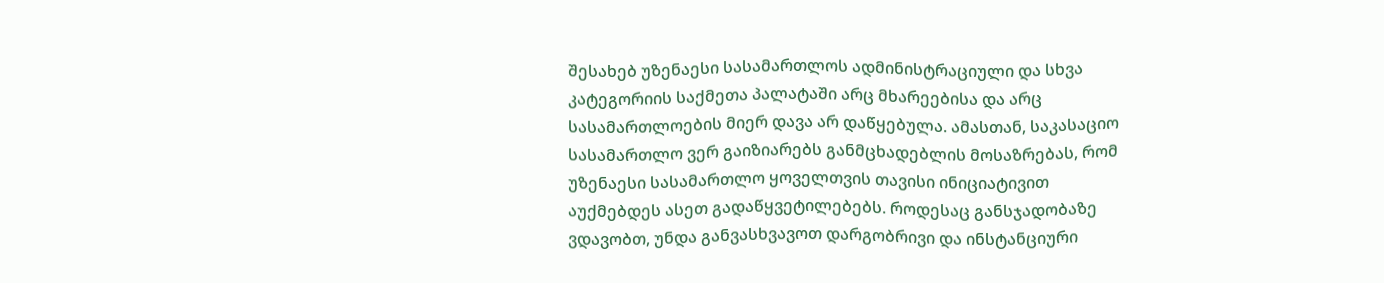შესახებ უზენაესი სასამართლოს ადმინისტრაციული და სხვა კატეგორიის საქმეთა პალატაში არც მხარეებისა და არც სასამართლოების მიერ დავა არ დაწყებულა. ამასთან, საკასაციო სასამართლო ვერ გაიზიარებს განმცხადებლის მოსაზრებას, რომ უზენაესი სასამართლო ყოველთვის თავისი ინიციატივით აუქმებდეს ასეთ გადაწყვეტილებებს. როდესაც განსჯადობაზე ვდავობთ, უნდა განვასხვავოთ დარგობრივი და ინსტანციური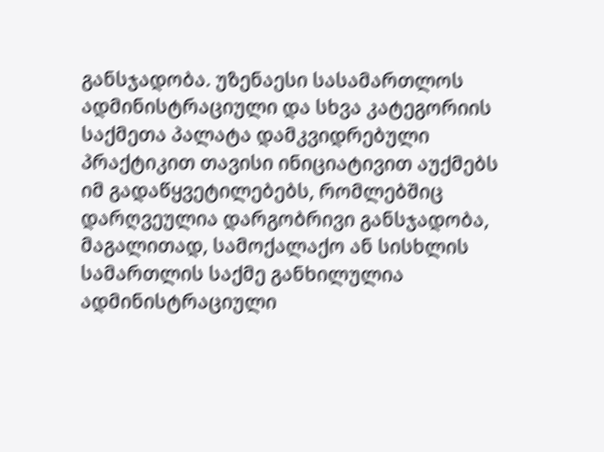განსჯადობა. უზენაესი სასამართლოს ადმინისტრაციული და სხვა კატეგორიის საქმეთა პალატა დამკვიდრებული პრაქტიკით თავისი ინიციატივით აუქმებს იმ გადაწყვეტილებებს, რომლებშიც დარღვეულია დარგობრივი განსჯადობა, მაგალითად, სამოქალაქო ან სისხლის სამართლის საქმე განხილულია ადმინისტრაციული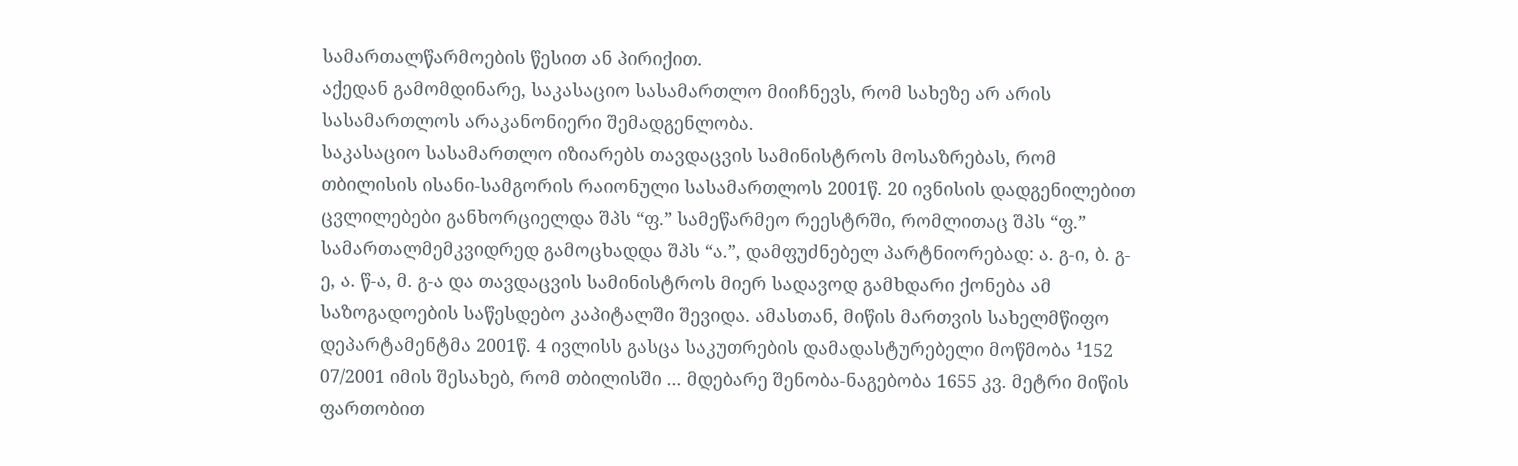სამართალწარმოების წესით ან პირიქით.
აქედან გამომდინარე, საკასაციო სასამართლო მიიჩნევს, რომ სახეზე არ არის სასამართლოს არაკანონიერი შემადგენლობა.
საკასაციო სასამართლო იზიარებს თავდაცვის სამინისტროს მოსაზრებას, რომ თბილისის ისანი-სამგორის რაიონული სასამართლოს 2001წ. 20 ივნისის დადგენილებით ცვლილებები განხორციელდა შპს “ფ.” სამეწარმეო რეესტრში, რომლითაც შპს “ფ.” სამართალმემკვიდრედ გამოცხადდა შპს “ა.”, დამფუძნებელ პარტნიორებად: ა. გ-ი, ბ. გ-ე, ა. წ-ა, მ. გ-ა და თავდაცვის სამინისტროს მიერ სადავოდ გამხდარი ქონება ამ საზოგადოების საწესდებო კაპიტალში შევიდა. ამასთან, მიწის მართვის სახელმწიფო დეპარტამენტმა 2001წ. 4 ივლისს გასცა საკუთრების დამადასტურებელი მოწმობა ¹152 07/2001 იმის შესახებ, რომ თბილისში ... მდებარე შენობა-ნაგებობა 1655 კვ. მეტრი მიწის ფართობით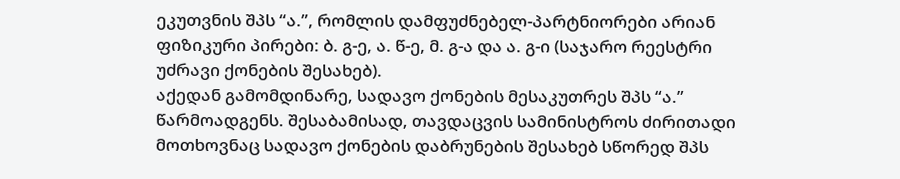ეკუთვნის შპს “ა.”, რომლის დამფუძნებელ-პარტნიორები არიან ფიზიკური პირები: ბ. გ-ე, ა. წ-ე, მ. გ-ა და ა. გ-ი (საჯარო რეესტრი უძრავი ქონების შესახებ).
აქედან გამომდინარე, სადავო ქონების მესაკუთრეს შპს “ა.” წარმოადგენს. შესაბამისად, თავდაცვის სამინისტროს ძირითადი მოთხოვნაც სადავო ქონების დაბრუნების შესახებ სწორედ შპს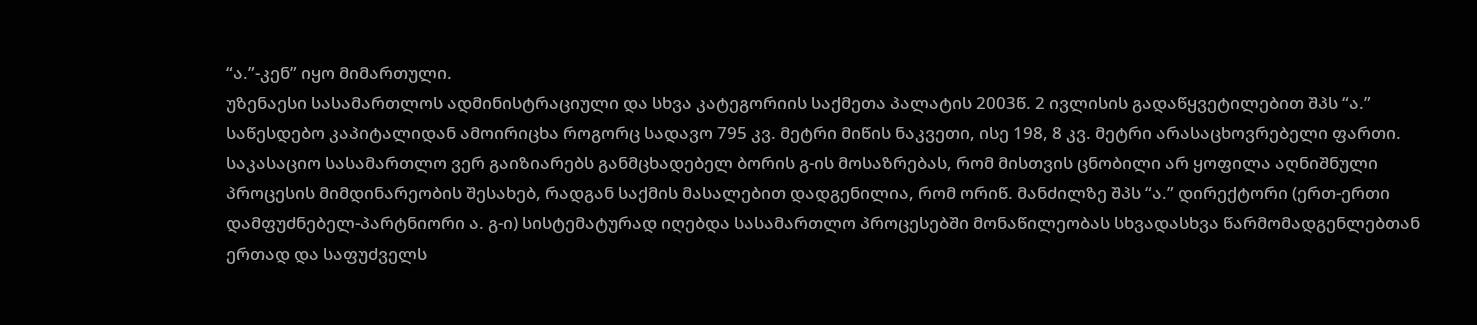“ა.”-კენ” იყო მიმართული.
უზენაესი სასამართლოს ადმინისტრაციული და სხვა კატეგორიის საქმეთა პალატის 2003წ. 2 ივლისის გადაწყვეტილებით შპს “ა.” საწესდებო კაპიტალიდან ამოირიცხა როგორც სადავო 795 კვ. მეტრი მიწის ნაკვეთი, ისე 198, 8 კვ. მეტრი არასაცხოვრებელი ფართი.
საკასაციო სასამართლო ვერ გაიზიარებს განმცხადებელ ბორის გ-ის მოსაზრებას, რომ მისთვის ცნობილი არ ყოფილა აღნიშნული პროცესის მიმდინარეობის შესახებ, რადგან საქმის მასალებით დადგენილია, რომ ორიწ. მანძილზე შპს “ა.” დირექტორი (ერთ-ერთი დამფუძნებელ-პარტნიორი ა. გ-ი) სისტემატურად იღებდა სასამართლო პროცესებში მონაწილეობას სხვადასხვა წარმომადგენლებთან ერთად და საფუძველს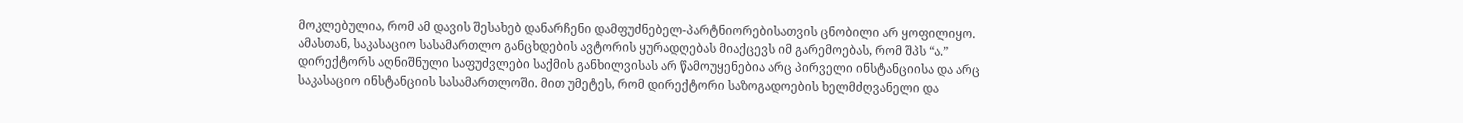მოკლებულია, რომ ამ დავის შესახებ დანარჩენი დამფუძნებელ-პარტნიორებისათვის ცნობილი არ ყოფილიყო.
ამასთან, საკასაციო სასამართლო განცხდების ავტორის ყურადღებას მიაქცევს იმ გარემოებას, რომ შპს “ა.” დირექტორს აღნიშნული საფუძვლები საქმის განხილვისას არ წამოუყენებია არც პირველი ინსტანციისა და არც საკასაციო ინსტანციის სასამართლოში. მით უმეტეს, რომ დირექტორი საზოგადოების ხელმძღვანელი და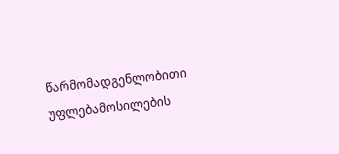წარმომადგენლობითი უფლებამოსილების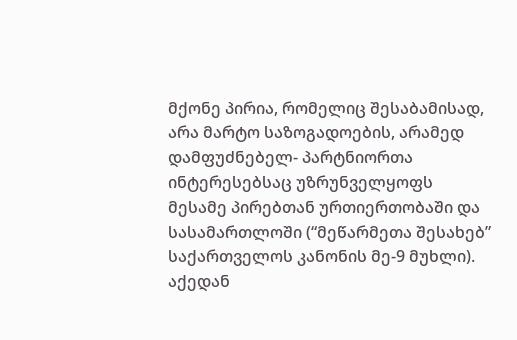მქონე პირია, რომელიც შესაბამისად, არა მარტო საზოგადოების, არამედ დამფუძნებელ- პარტნიორთა ინტერესებსაც უზრუნველყოფს მესამე პირებთან ურთიერთობაში და სასამართლოში (“მეწარმეთა შესახებ” საქართველოს კანონის მე-9 მუხლი). აქედან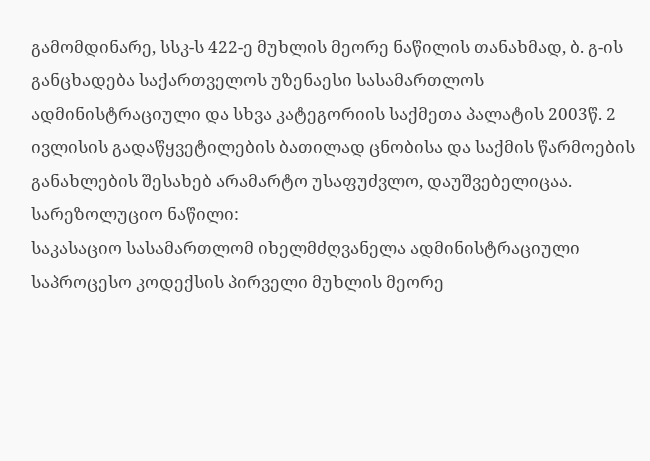გამომდინარე, სსკ-ს 422-ე მუხლის მეორე ნაწილის თანახმად, ბ. გ-ის განცხადება საქართველოს უზენაესი სასამართლოს ადმინისტრაციული და სხვა კატეგორიის საქმეთა პალატის 2003წ. 2 ივლისის გადაწყვეტილების ბათილად ცნობისა და საქმის წარმოების განახლების შესახებ არამარტო უსაფუძვლო, დაუშვებელიცაა.
სარეზოლუციო ნაწილი:
საკასაციო სასამართლომ იხელმძღვანელა ადმინისტრაციული საპროცესო კოდექსის პირველი მუხლის მეორე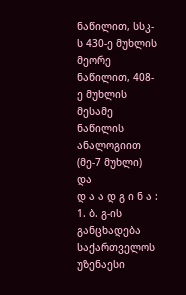ნაწილით, სსკ-ს 430-ე მუხლის მეორე ნაწილით, 408-ე მუხლის მესამე ნაწილის ანალოგიით (მე-7 მუხლი) და
დ ა ა დ გ ი ნ ა :
1. ბ. გ-ის განცხადება საქართველოს უზენაესი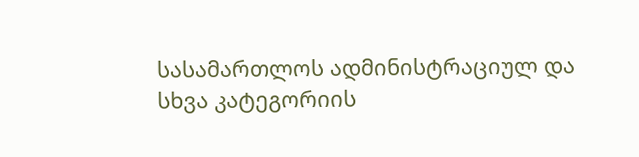სასამართლოს ადმინისტრაციულ და სხვა კატეგორიის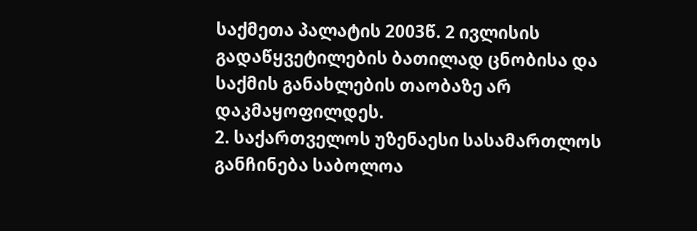საქმეთა პალატის 2003წ. 2 ივლისის გადაწყვეტილების ბათილად ცნობისა და საქმის განახლების თაობაზე არ დაკმაყოფილდეს.
2. საქართველოს უზენაესი სასამართლოს განჩინება საბოლოა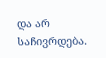და არ საჩივრდება.